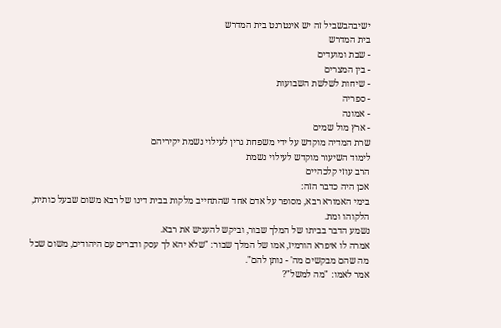ישיבהבשביל זה יש אינטרנט בית המדרש
בית המדרש
- שבת ומועדים
- בין המצרים
- שיחות לשלשת השבועות
- ספריה
- אמונה
- ארץ מול שמים
שרת המדיה מוקדש על ידי משפחת גרין לעילוי נשמת יקיריהם
לימוד השיעור מוקדש לעילוי נשמת
הרב עוזי קלכהיים
אכן היה כדבר הזה:
בימי האמורא רבא, מסופר על אדם אחד שהתחייב מלקות בבית דינו של רבא משום שבעל כותית, הלקוהו ומת.
נשמע הדבר בביתו של המלך שבור, וביקש להעניש את רבא.
אמרה לו איפרא הורמיז, אמו של המלך שבור: "שלא יהא לך עסק ודברים עם היהודים, משום שכל מה שהם מבקשים מה' - נותן להם".
אמר לאמו: "מה למשל"?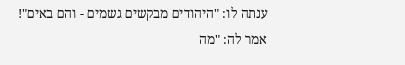ענתה לו: "היהודים מבקשים גשמים - והם באים"!
אמר לה: "מה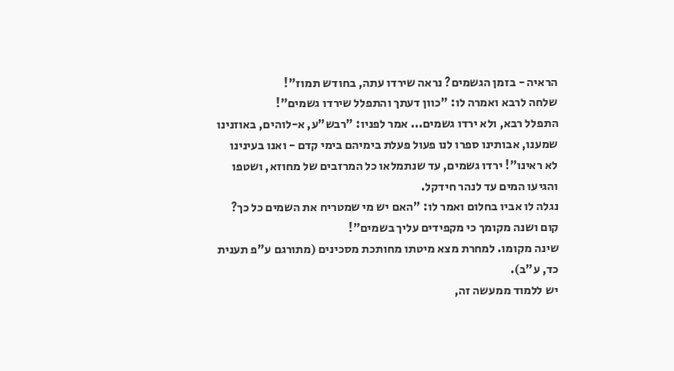הראיה - בזמן הגשמים? נראה שירדו עתה, בחודש תמוז"!
שלחה לרבא ואמרה לו: "כוון דעתך והתפלל שירדו גשמים"!
התפלל רבא, ולא ירדו גשמים... אמר לפניו: "רבש"ע, א-לוהים, באוזנינו שמענו, אבותינו ספרו לנו פעול פעלת בימיהם בימי קדם - ואנו בעינינו לא ראינו"! ירדו גשמים, עד שנתמלאו כל המרזבים של מחוזא, ושטפו והגיעו המים עד לנהר חידקל.
נגלה לו אביו בחלום ואמר לו: "האם יש מי שמטריח את השמים כל כך?
קום ושנה מקומך כי מקפידים עליך בשמים"!
שינה מקומו. למחרת מצא מיטתו מחותכת מסכינים (מתורגם ע"פ תענית כד, ע"ב).
יש ללמוד ממעשה זה,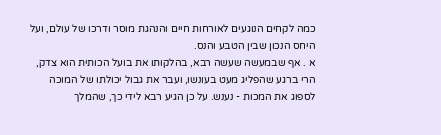כמה לקחים הנוגעים לאורחות חיים והנהגת מוסר ודרכו של עולם, ועל היחס הנכון שבין הטבע והנס.
א . אף שבמעשה שעשה רבא, בהלקותו את בועל הכותית הוא צדק, הרי ברגע שהפליג מעט בעונשו, ועבר את גבול יכולתו של המוכה לספוג את המכות - נענש. על כן הגיע רבא לידי כך, שהמלך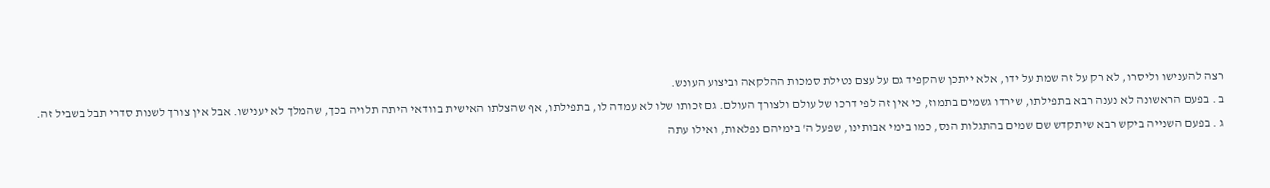רצה להענישו וליסרו, לא רק על זה שמת על ידו, אלא ייתכן שהקפיד גם על עצם נטילת סמכות ההלקאה וביצוע העונש.
ב . בפעם הראשונה לא נענה רבא בתפילתו, שירדו גשמים בתמוז, כי אין זה לפי דרכו של עולם ולצורך העולם. גם זכותו שלו לא עמדה לו, בתפילתו, אף שהצלתו האישית בוודאי היתה תלויה בכך, שהמלך לא יענישו. אבל אין צורך לשנות סדרי תבל בשביל זה.
ג . בפעם השנייה ביקש רבא שיתקדש שם שמים בהתגלות הנס, כמו בימי אבותינו, שפעל ה' בימיהם נפלאות, ואילו עתה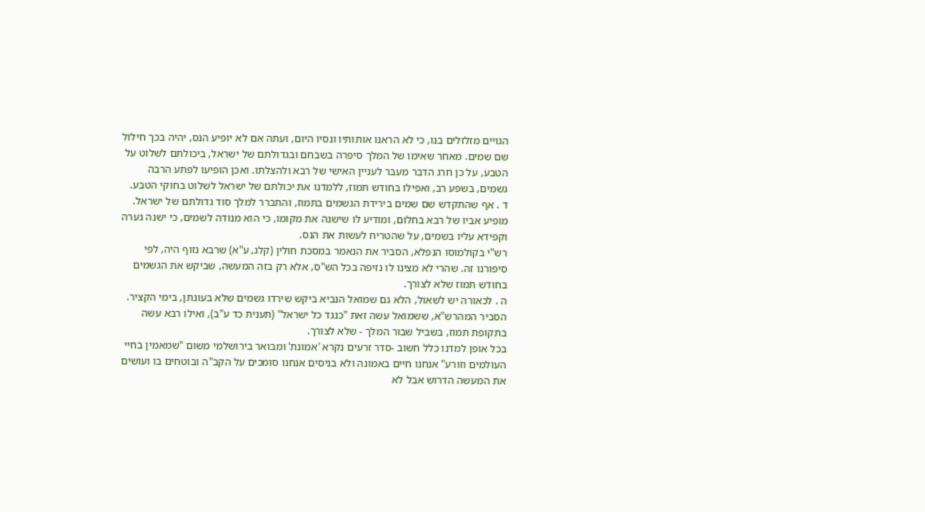הגויים מזלזלים בנו, כי לא הראנו אותותיו ונסיו היום, ועתה אם לא יופיע הנס, יהיה בכך חילול שם שמים. מאחר שאימו של המלך סיפרה בשבחם ובגדולתם של ישראל, ביכולתם לשלוט על הטבע, על כן חרג הדבר מעבר לעניין האישי של רבא ולהצלתו. ואכן הופיעו לפתע הרבה גשמים, בשפע רב, ואפילו בחודש תמוז, ללמדנו את יכולתם של ישראל לשלוט בחוקי הטבע.
ד . אף שהתקדש שם שמים בירידת הגשמים בתמוז, והתברר למלך סוד גדולתם של ישראל. מופיע אביו של רבא בחלום, ומודיע לו שישנה את מקומו, כי הוא מנודה לשמים, כי ישנה גערה וקפידא עליו בשמים, על שהטריח לעשות את הנס.
רש"י בקולמוסו הנפלא, הסביר את הנאמר במסכת חולין (קלג, ע"א) שרבא נזוף היה, לפי סיפורנו זה. שהרי לא מצינו לו נזיפה בכל הש"ס, אלא רק בזה המעשה, שביקש את הגשמים בחודש תמוז שלא לצורך.
ה . לכאורה יש לשאול, הלא גם שמואל הנביא ביקש שירדו גשמים שלא בעונתן, בימי הקציר. הסביר המהרש"א, ששמואל עשה זאת "כנגד כל ישראל" (תענית כד ע"ב), ואילו רבא עשה בתקופת תמוז, בשביל שבור המלך - שלא לצורך.
בכל אופן למדנו כלל חשוב -סדר זרעים נקרא 'אמונת' ומבואר בירושלמי משום "שמאמין בחיי העולמים וזורע" אנחנו חיים באמונה ולא בניסים אנחנו סומכים על הקב"ה ובוטחים בו ועושים את המעשה הדרוש אבל לא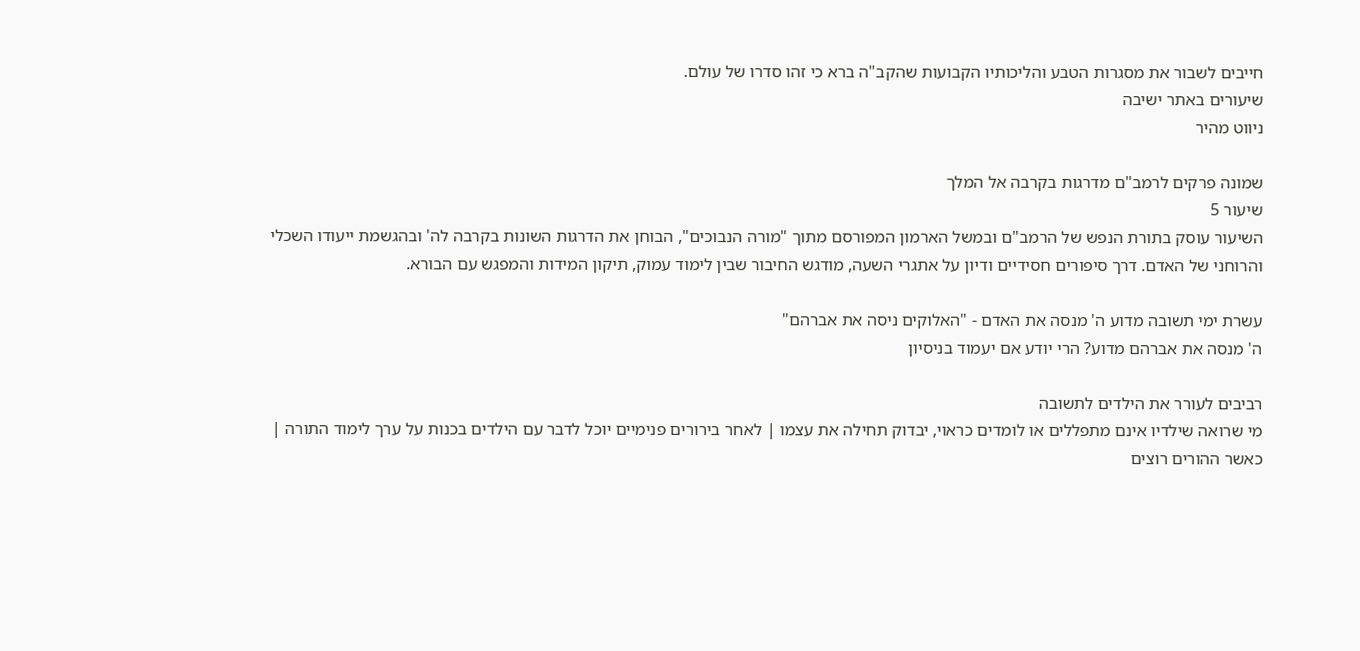חייבים לשבור את מסגרות הטבע והליכותיו הקבועות שהקב"ה ברא כי זהו סדרו של עולם.
שיעורים באתר ישיבה
ניווט מהיר

שמונה פרקים לרמב"ם מדרגות בקרבה אל המלך
שיעור 5
השיעור עוסק בתורת הנפש של הרמב"ם ובמשל הארמון המפורסם מתוך "מורה הנבוכים", הבוחן את הדרגות השונות בקרבה לה' ובהגשמת ייעודו השכלי והרוחני של האדם. דרך סיפורים חסידיים ודיון על אתגרי השעה, מודגש החיבור שבין לימוד עמוק, תיקון המידות והמפגש עם הבורא.

עשרת ימי תשובה מדוע ה' מנסה את האדם - "האלוקים ניסה את אברהם"
ה' מנסה את אברהם מדוע? הרי יודע אם יעמוד בניסיון

רביבים לעורר את הילדים לתשובה
מי שרואה שילדיו אינם מתפללים או לומדים כראוי, יבדוק תחילה את עצמו | לאחר בירורים פנימיים יוכל לדבר עם הילדים בכנות על ערך לימוד התורה | כאשר ההורים רוצים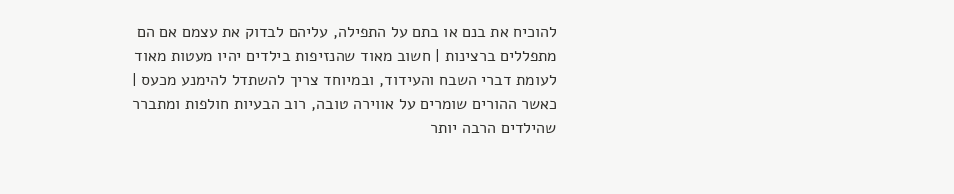להוכיח את בנם או בתם על התפילה, עליהם לבדוק את עצמם אם הם מתפללים ברצינות | חשוב מאוד שהנזיפות בילדים יהיו מעטות מאוד לעומת דברי השבח והעידוד, ובמיוחד צריך להשתדל להימנע מכעס | כאשר ההורים שומרים על אווירה טובה, רוב הבעיות חולפות ומתברר שהילדים הרבה יותר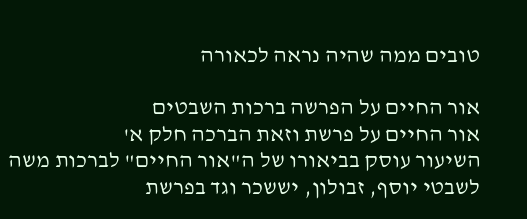טובים ממה שהיה נראה לכאורה

אור החיים על הפרשה ברכות השבטים
אור החיים על פרשת וזאת הברכה חלק א'
השיעור עוסק בביאורו של ה"אור החיים" לברכות משה לשבטי יוסף, זבולון, יששכר וגד בפרשת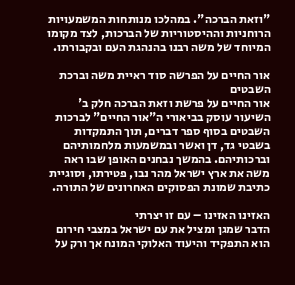"וזאת הברכה". במהלכו מנותחות המשמעויות הרוחניות וההיסטוריות של הברכות, לצד מקומו המיוחד של משה רבנו בהנהגת העם ובקבורתו.

אור החיים על הפרשה סוד ראיית משה וברכת השבטים
אור החיים על פרשת וזאת הברכה חלק ב'
השיעור עוסק בביאורי ה"אור החיים" לברכות השבטים בסוף ספר דברים, תוך התמקדות בשבטי גד, דן ואשר ובמשמעות מלחמותיהם וברכותיהם. בהמשך נבחנים האופן שבו ראה משה את ארץ ישראל מהר נבו, פטירתו, וסוגיית כתיבת שמונת הפסוקים האחרונים של התורה.

האזינו האזינו – עם זו יצרתי
הדבר שמגן ומציל את עם ישראל במצבי חירום הוא התפקיד והיעוד האלוקי המונח אך ורק על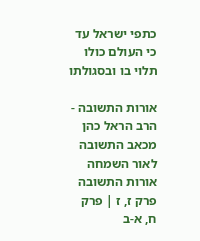כתפי ישראל עד כי העולם כולו תלוי בו ובסגולתו

אורות התשובה - הרב הראל כהן מכאב התשובה לאור השמחה
אורות התשובה פרק ז, ז | פרק ח, א-ב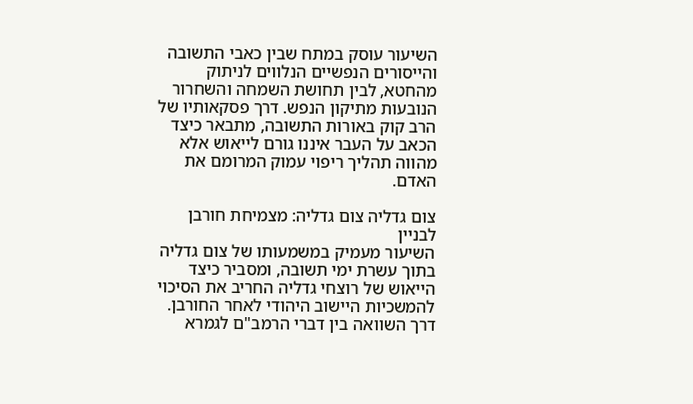השיעור עוסק במתח שבין כאבי התשובה והייסורים הנפשיים הנלווים לניתוק מהחטא, לבין תחושת השמחה והשחרור הנובעות מתיקון הנפש. דרך פסקאותיו של הרב קוק באורות התשובה, מתבאר כיצד הכאב על העבר איננו גורם לייאוש אלא מהווה תהליך ריפוי עמוק המרומם את האדם.

צום גדליה צום גדליה: מצמיחת חורבן לבניין
השיעור מעמיק במשמעותו של צום גדליה בתוך עשרת ימי תשובה, ומסביר כיצד הייאוש של רוצחי גדליה החריב את הסיכוי להמשכיות היישוב היהודי לאחר החורבן. דרך השוואה בין דברי הרמב"ם לגמרא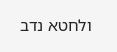ולחטא נדב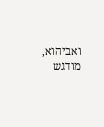ואביהוא, מודגש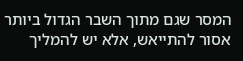המסר שגם מתוך השבר הגדול ביותר אסור להתייאש, אלא יש להמליך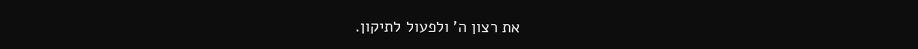את רצון ה' ולפעול לתיקון.